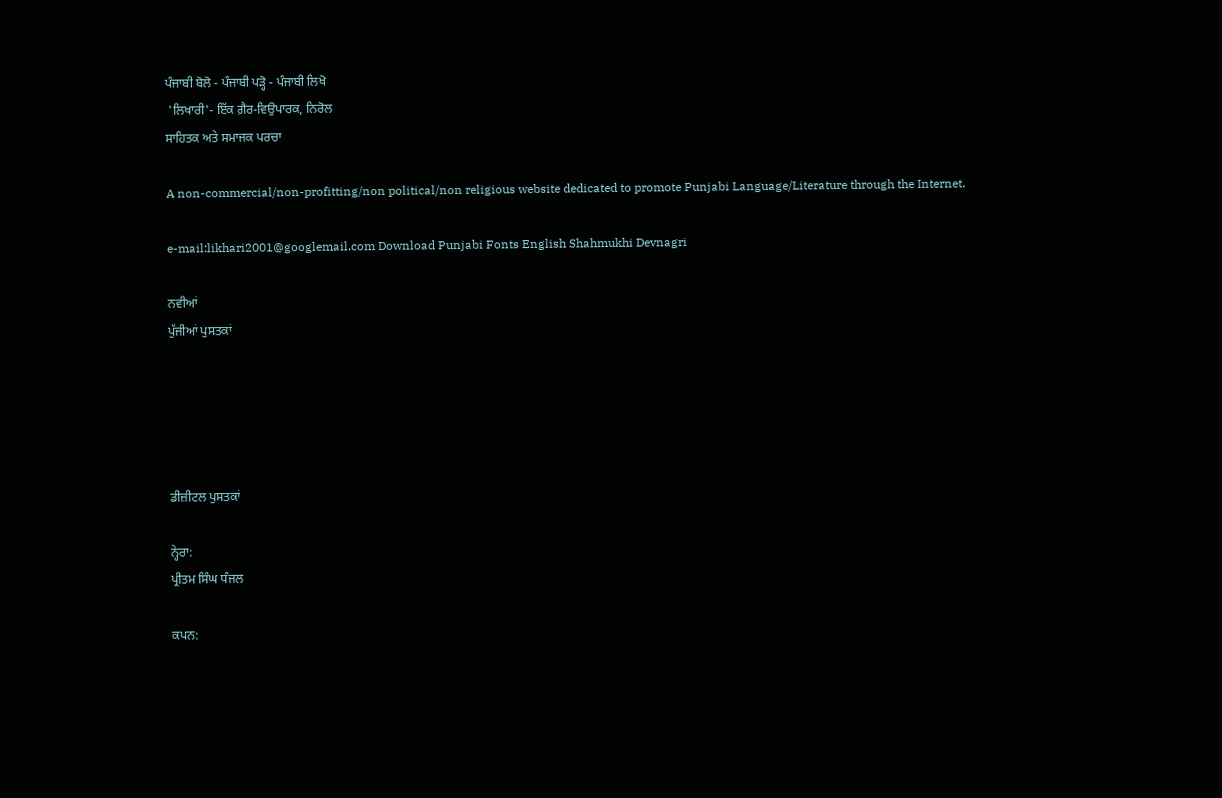ਪੰਜਾਬੀ ਬੋਲੋ - ਪੰਜਾਬੀ ਪੜ੍ਹੋ - ਪੰਜਾਬੀ ਲਿਖੋ
 'ਲਿਖਾਰੀ'- ਇੱਕ ਗ਼ੈਰ-ਵਿਉਪਾਰਕ, ਨਿਰੋਲ
ਸਾਹਿਤਕ ਅਤੇ ਸਮਾਜਕ ਪਰਚਾ

A non-commercial/non-profitting/non political/non religious website dedicated to promote Punjabi Language/Literature through the Internet.

e-mail:likhari2001@googlemail.com Download Punjabi Fonts English Shahmukhi Devnagri

ਨਵੀਆਂ
ਪੁੱਜੀਆਂ ਪੁਸਤਕਾਂ





ਡੀਜ਼ੀਟਲ ਪੁਸਤਕਾਂ

ਨ੍ਹੇਰਾ:
ਪ੍ਰੀਤਮ ਸਿੰਘ ਧੰਜਲ

ਕਪਨ: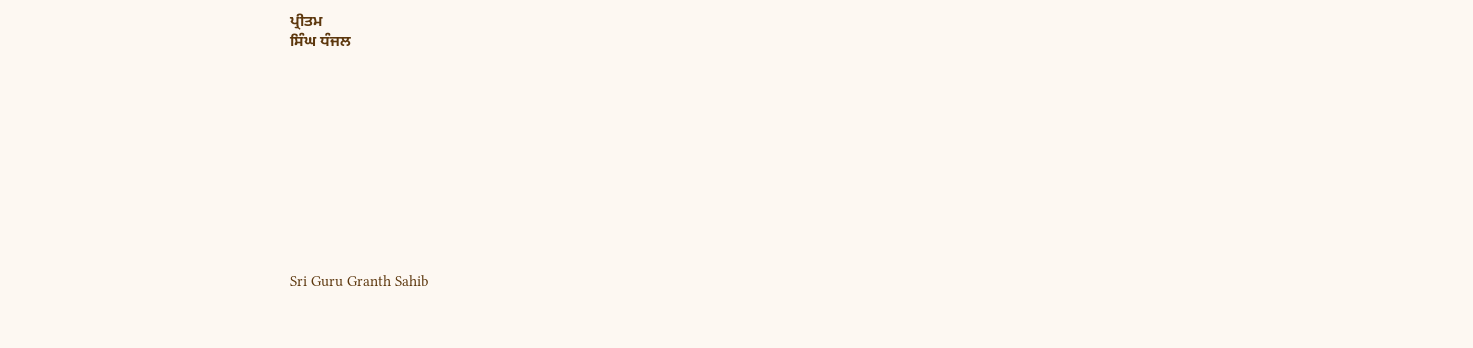ਪ੍ਰੀਤਮ
ਸਿੰਘ ਧੰਜਲ











Sri Guru Granth Sahib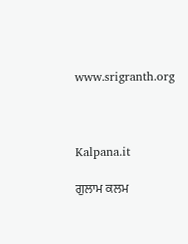www.srigranth.org



Kalpana.it

ਗੁਲਾਮ ਕਲਮ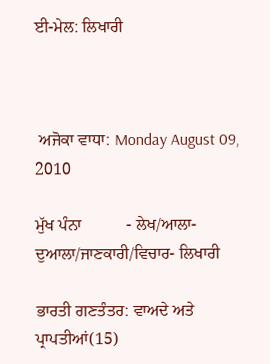ਈ-ਮੇਲ: ਲਿਖਾਰੀ



 ਅਜੋਕਾ ਵਾਧਾ: Monday August 09, 2010

ਮੁੱਖ ਪੰਨਾ           - ਲੇਖ/ਆਲਾ-ਦੁਆਲਾ/ਜਾਣਕਾਰੀ/ਵਿਚਾਰ- ਲਿਖਾਰੀ

ਭਾਰਤੀ ਗਣਤੰਤਰ: ਵਾਅਦੇ ਅਤੇ ਪ੍ਰਾਪਤੀਆਂ(15)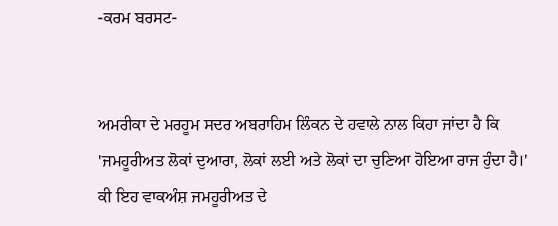-ਕਰਮ ਬਰਸਟ-


ਅਮਰੀਕਾ ਦੇ ਮਰਹੂਮ ਸਦਰ ਅਬਰਾਹਿਮ ਲਿੰਕਨ ਦੇ ਹਵਾਲੇ ਨਾਲ ਕਿਹਾ ਜਾਂਦਾ ਹੈ ਕਿ 'ਜਮਹੂਰੀਅਤ ਲੋਕਾਂ ਦੁਆਰਾ, ਲੋਕਾਂ ਲਈ ਅਤੇ ਲੋਕਾਂ ਦਾ ਚੁਣਿਆ ਹੋਇਆ ਰਾਜ ਹੁੰਦਾ ਹੈ।' ਕੀ ਇਹ ਵਾਕਅੰਸ਼ ਜਮਹੂਰੀਅਤ ਦੇ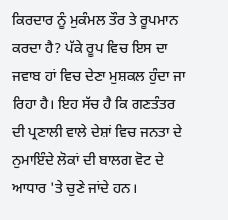ਕਿਰਦਾਰ ਨੂੰ ਮੁਕੰਮਲ ਤੌਰ ਤੇ ਰੂਪਮਾਨ ਕਰਦਾ ਹੈ? ਪੱਕੇ ਰੂਪ ਵਿਚ ਇਸ ਦਾ ਜਵਾਬ ਹਾਂ ਵਿਚ ਦੇਣਾ ਮੁਸ਼ਕਲ ਹੁੰਦਾ ਜਾ ਰਿਹਾ ਹੈ। ਇਹ ਸੱਚ ਹੈ ਕਿ ਗਣਤੰਤਰ ਦੀ ਪ੍ਰਣਾਲੀ ਵਾਲੇ ਦੇਸ਼ਾਂ ਵਿਚ ਜਨਤਾ ਦੇ ਨੁਮਾਇੰਦੇ ਲੋਕਾਂ ਦੀ ਬਾਲਗ ਵੋਟ ਦੇ ਆਧਾਰ 'ਤੇ ਚੁਣੇ ਜਾਂਦੇ ਹਨ।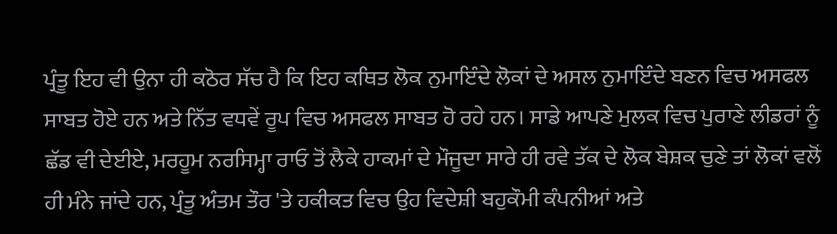ਪ੍ਰੰਤੂ ਇਹ ਵੀ ਉਨਾ ਹੀ ਕਠੋਰ ਸੱਚ ਹੈ ਕਿ ਇਹ ਕਥਿਤ ਲੋਕ ਨੁਮਾਇੰਦੇ ਲੋਕਾਂ ਦੇ ਅਸਲ ਨੁਮਾਇੰਦੇ ਬਣਨ ਵਿਚ ਅਸਫਲ ਸਾਬਤ ਹੋਏ ਹਨ ਅਤੇ ਨਿੱਤ ਵਧਵੇਂ ਰੂਪ ਵਿਚ ਅਸਫਲ ਸਾਬਤ ਹੋ ਰਹੇ ਹਨ। ਸਾਡੇ ਆਪਣੇ ਮੁਲਕ ਵਿਚ ਪੁਰਾਣੇ ਲੀਡਰਾਂ ਨੂੰ ਛੱਡ ਵੀ ਦੇਈਏ, ਮਰਹੂਮ ਨਰਸਿਮ੍ਹਾ ਰਾਓ ਤੋਂ ਲੈਕੇ ਹਾਕਮਾਂ ਦੇ ਮੌਜੂਦਾ ਸਾਰੇ ਹੀ ਰਵੇ ਤੱਕ ਦੇ ਲੋਕ ਬੇਸ਼ਕ ਚੁਣੇ ਤਾਂ ਲੋਕਾਂ ਵਲੋਂ ਹੀ ਮੰਨੇ ਜਾਂਦੇ ਹਨ, ਪ੍ਰੰਤੂ ਅੰਤਮ ਤੌਰ 'ਤੇ ਹਕੀਕਤ ਵਿਚ ਉਹ ਵਿਦੇਸ਼ੀ ਬਹੁਕੌਮੀ ਕੰਪਨੀਆਂ ਅਤੇ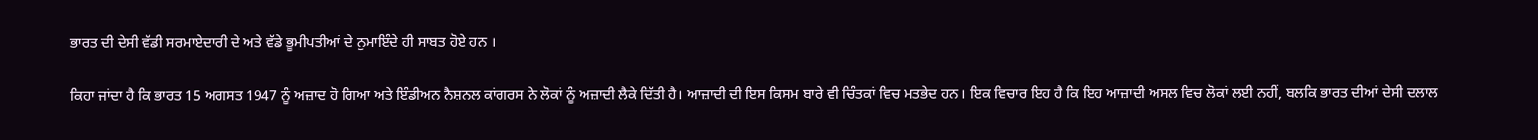ਭਾਰਤ ਦੀ ਦੇਸੀ ਵੱਡੀ ਸਰਮਾਏਦਾਰੀ ਦੇ ਅਤੇ ਵੱਡੇ ਭੂਮੀਪਤੀਆਂ ਦੇ ਨੁਮਾਇੰਦੇ ਹੀ ਸਾਬਤ ਹੋਏ ਹਨ ।

ਕਿਹਾ ਜਾਂਦਾ ਹੈ ਕਿ ਭਾਰਤ 15 ਅਗਸਤ 1947 ਨੂੰ ਅਜ਼ਾਦ ਹੋ ਗਿਆ ਅਤੇ ਇੰਡੀਅਨ ਨੈਸ਼ਨਲ ਕਾਂਗਰਸ ਨੇ ਲੋਕਾਂ ਨੂੰ ਅਜ਼ਾਦੀ ਲੈਕੇ ਦਿੱਤੀ ਹੈ। ਆਜ਼ਾਦੀ ਦੀ ਇਸ ਕਿਸਮ ਬਾਰੇ ਵੀ ਚਿੰਤਕਾਂ ਵਿਚ ਮਤਭੇਦ ਹਨ। ਇਕ ਵਿਚਾਰ ਇਹ ਹੈ ਕਿ ਇਹ ਆਜ਼ਾਦੀ ਅਸਲ ਵਿਚ ਲੋਕਾਂ ਲਈ ਨਹੀਂ, ਬਲਕਿ ਭਾਰਤ ਦੀਆਂ ਦੇਸੀ ਦਲਾਲ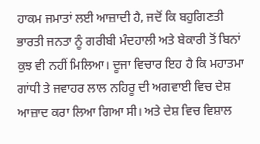ਹਾਕਮ ਜਮਾਤਾਂ ਲਈ ਆਜ਼ਾਦੀ ਹੈ, ਜਦੋਂ ਕਿ ਬਹੁਗਿਣਤੀ ਭਾਰਤੀ ਜਨਤਾ ਨੂੰ ਗਰੀਬੀ ਮੰਦਹਾਲੀ ਅਤੇ ਬੇਕਾਰੀ ਤੋਂ ਬਿਨਾਂ ਕੁਝ ਵੀ ਨਹੀਂ ਮਿਲਿਆ। ਦੂਜਾ ਵਿਚਾਰ ਇਹ ਹੈ ਕਿ ਮਹਾਤਮਾ ਗਾਂਧੀ ਤੇ ਜਵਾਹਰ ਲਾਲ ਨਹਿਰੂ ਦੀ ਅਗਵਾਈ ਵਿਚ ਦੇਸ਼ ਆਜ਼ਾਦ ਕਰਾ ਲਿਆ ਗਿਆ ਸੀ। ਅਤੇ ਦੇਸ਼ ਵਿਚ ਵਿਸ਼ਾਲ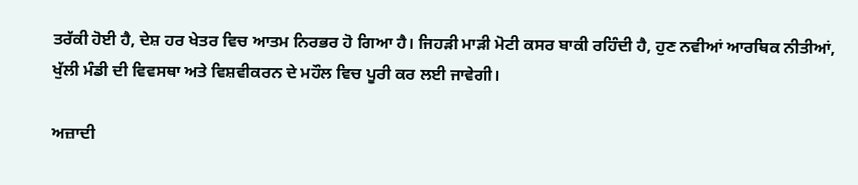ਤਰੱਕੀ ਹੋਈ ਹੈ, ਦੇਸ਼ ਹਰ ਖੇਤਰ ਵਿਚ ਆਤਮ ਨਿਰਭਰ ਹੋ ਗਿਆ ਹੈ। ਜਿਹੜੀ ਮਾੜੀ ਮੋਟੀ ਕਸਰ ਬਾਕੀ ਰਹਿੰਦੀ ਹੈ, ਹੁਣ ਨਵੀਆਂ ਆਰਥਿਕ ਨੀਤੀਆਂ, ਖੁੱਲੀ ਮੰਡੀ ਦੀ ਵਿਵਸਥਾ ਅਤੇ ਵਿਸ਼ਵੀਕਰਨ ਦੇ ਮਹੌਲ ਵਿਚ ਪੂਰੀ ਕਰ ਲਈ ਜਾਵੇਗੀ।

ਅਜ਼ਾਦੀ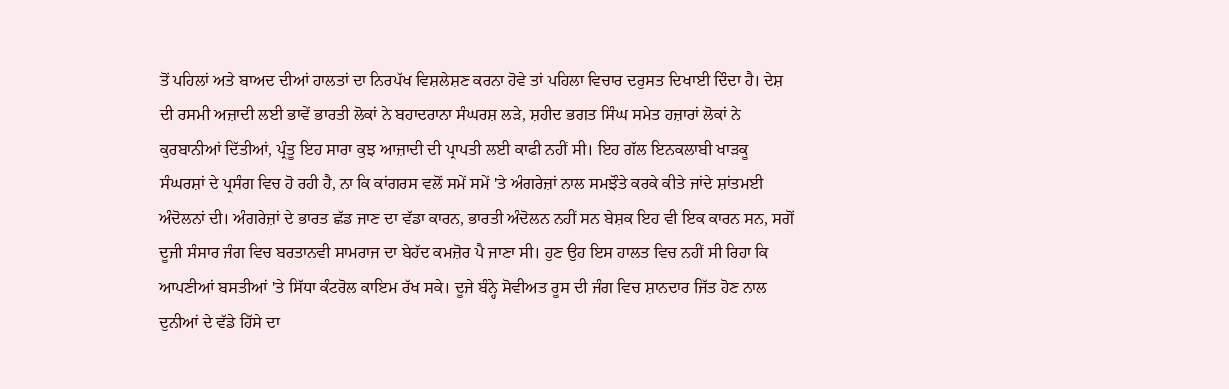ਤੋਂ ਪਹਿਲਾਂ ਅਤੇ ਬਾਅਦ ਦੀਆਂ ਹਾਲਤਾਂ ਦਾ ਨਿਰਪੱਖ ਵਿਸ਼ਲੇਸ਼ਣ ਕਰਨਾ ਹੋਵੇ ਤਾਂ ਪਹਿਲਾ ਵਿਚਾਰ ਦਰੁਸਤ ਦਿਖਾਈ ਦਿੰਦਾ ਹੈ। ਦੇਸ਼ ਦੀ ਰਸਮੀ ਅਜ਼ਾਦੀ ਲਈ ਭਾਵੇਂ ਭਾਰਤੀ ਲੋਕਾਂ ਨੇ ਬਹਾਦਰਾਨਾ ਸੰਘਰਸ਼ ਲੜੇ, ਸ਼ਹੀਦ ਭਗਤ ਸਿੰਘ ਸਮੇਤ ਹਜ਼ਾਰਾਂ ਲੋਕਾਂ ਨੇ ਕੁਰਬਾਨੀਆਂ ਦਿੱਤੀਆਂ, ਪ੍ਰੰਤੂ ਇਹ ਸਾਰਾ ਕੁਝ ਆਜ਼ਾਦੀ ਦੀ ਪ੍ਰਾਪਤੀ ਲਈ ਕਾਫੀ ਨਹੀਂ ਸੀ। ਇਹ ਗੱਲ ਇਨਕਲਾਬੀ ਖਾੜਕੂ ਸੰਘਰਸ਼ਾਂ ਦੇ ਪ੍ਰਸੰਗ ਵਿਚ ਹੋ ਰਹੀ ਹੈ, ਨਾ ਕਿ ਕਾਂਗਰਸ ਵਲੋਂ ਸਮੇਂ ਸਮੇਂ 'ਤੇ ਅੰਗਰੇਜ਼ਾਂ ਨਾਲ ਸਮਝੌਤੇ ਕਰਕੇ ਕੀਤੇ ਜਾਂਦੇ ਸ਼ਾਂਤਮਈ ਅੰਦੋਲਨਾਂ ਦੀ। ਅੰਗਰੇਜ਼ਾਂ ਦੇ ਭਾਰਤ ਛੱਡ ਜਾਣ ਦਾ ਵੱਡਾ ਕਾਰਨ, ਭਾਰਤੀ ਅੰਦੋਲਨ ਨਹੀਂ ਸਨ ਬੇਸ਼ਕ ਇਹ ਵੀ ਇਕ ਕਾਰਨ ਸਨ, ਸਗੋਂ ਦੂਜੀ ਸੰਸਾਰ ਜੰਗ ਵਿਚ ਬਰਤਾਨਵੀ ਸਾਮਰਾਜ ਦਾ ਬੇਹੱਦ ਕਮਜ਼ੋਰ ਪੈ ਜਾਣਾ ਸੀ। ਹੁਣ ਉਹ ਇਸ ਹਾਲਤ ਵਿਚ ਨਹੀਂ ਸੀ ਰਿਹਾ ਕਿ ਆਪਣੀਆਂ ਬਸਤੀਆਂ 'ਤੇ ਸਿੱਧਾ ਕੰਟਰੋਲ ਕਾਇਮ ਰੱਖ ਸਕੇ। ਦੂਜੇ ਬੰਨ੍ਹੇ ਸੋਵੀਅਤ ਰੂਸ ਦੀ ਜੰਗ ਵਿਚ ਸ਼ਾਨਦਾਰ ਜਿੱਤ ਹੋਣ ਨਾਲ ਦੁਨੀਆਂ ਦੇ ਵੱਡੇ ਹਿੱਸੇ ਦਾ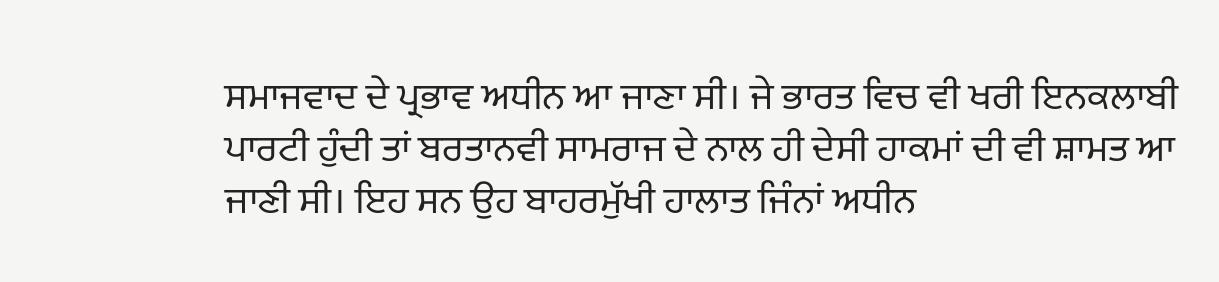ਸਮਾਜਵਾਦ ਦੇ ਪ੍ਰਭਾਵ ਅਧੀਨ ਆ ਜਾਣਾ ਸੀ। ਜੇ ਭਾਰਤ ਵਿਚ ਵੀ ਖਰੀ ਇਨਕਲਾਬੀ ਪਾਰਟੀ ਹੁੰਦੀ ਤਾਂ ਬਰਤਾਨਵੀ ਸਾਮਰਾਜ ਦੇ ਨਾਲ ਹੀ ਦੇਸੀ ਹਾਕਮਾਂ ਦੀ ਵੀ ਸ਼ਾਮਤ ਆ ਜਾਣੀ ਸੀ। ਇਹ ਸਨ ਉਹ ਬਾਹਰਮੁੱਖੀ ਹਾਲਾਤ ਜਿੰਨਾਂ ਅਧੀਨ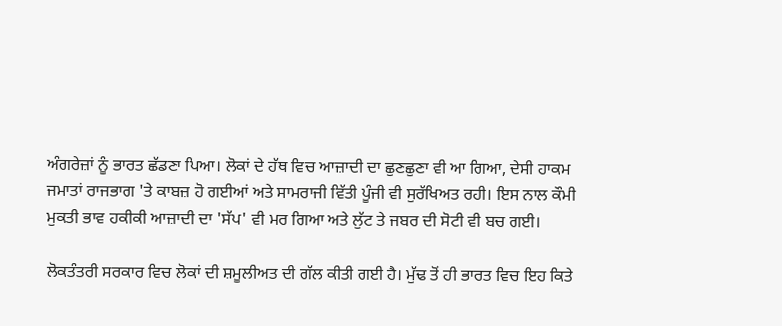ਅੰਗਰੇਜ਼ਾਂ ਨੂੰ ਭਾਰਤ ਛੱਡਣਾ ਪਿਆ। ਲੋਕਾਂ ਦੇ ਹੱਥ ਵਿਚ ਆਜ਼ਾਦੀ ਦਾ ਛੁਣਛੁਣਾ ਵੀ ਆ ਗਿਆ, ਦੇਸੀ ਹਾਕਮ ਜਮਾਤਾਂ ਰਾਜਭਾਗ 'ਤੇ ਕਾਬਜ਼ ਹੋ ਗਈਆਂ ਅਤੇ ਸਾਮਰਾਜੀ ਵਿੱਤੀ ਪੂੰਜੀ ਵੀ ਸੁਰੱਖਿਅਤ ਰਹੀ। ਇਸ ਨਾਲ ਕੌਮੀ ਮੁਕਤੀ ਭਾਵ ਹਕੀਕੀ ਆਜ਼ਾਦੀ ਦਾ 'ਸੱਪ' ਵੀ ਮਰ ਗਿਆ ਅਤੇ ਲੁੱਟ ਤੇ ਜਬਰ ਦੀ ਸੋਟੀ ਵੀ ਬਚ ਗਈ।

ਲੋਕਤੰਤਰੀ ਸਰਕਾਰ ਵਿਚ ਲੋਕਾਂ ਦੀ ਸ਼ਮੂਲੀਅਤ ਦੀ ਗੱਲ ਕੀਤੀ ਗਈ ਹੈ। ਮੁੱਢ ਤੋਂ ਹੀ ਭਾਰਤ ਵਿਚ ਇਹ ਕਿਤੇ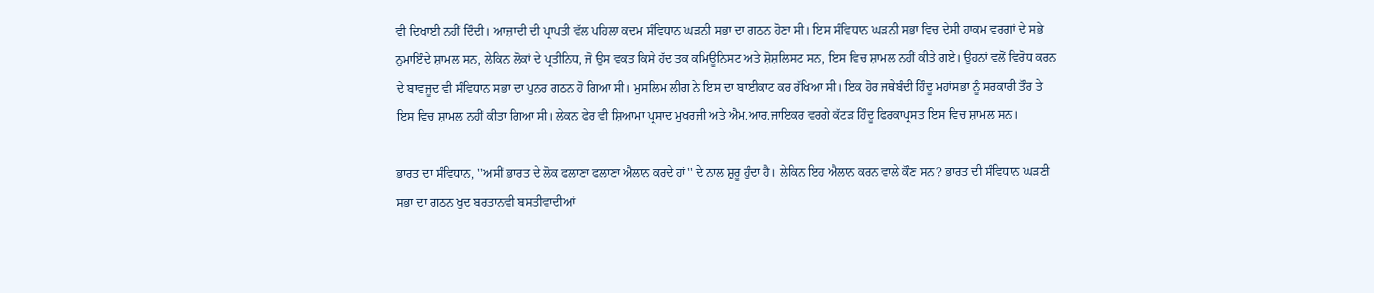ਵੀ ਦਿਖਾਈ ਨਹੀਂ ਦਿੰਦੀ। ਆਜ਼ਾਦੀ ਦੀ ਪ੍ਰਾਪਤੀ ਵੱਲ ਪਹਿਲਾ ਕਦਮ ਸੰਵਿਧਾਨ ਘੜਨੀ ਸਭਾ ਦਾ ਗਠਨ ਹੋਣਾ ਸੀ। ਇਸ ਸੰਵਿਧਾਨ ਘੜਨੀ ਸਭਾ ਵਿਚ ਦੇਸੀ ਹਾਕਮ ਵਰਗਾਂ ਦੇ ਸਭੇ ਨੁਮਾਇੰਦੇ ਸ਼ਾਮਲ ਸਨ, ਲੇਕਿਨ ਲੋਕਾਂ ਦੇ ਪ੍ਰਤੀਨਿਧ, ਜੋ ਉਸ ਵਕਤ ਕਿਸੇ ਹੱਦ ਤਕ ਕਮਿਊਨਿਸਟ ਅਤੇ ਸ਼ੋਸ਼ਲਿਸਟ ਸਨ, ਇਸ ਵਿਚ ਸ਼ਾਮਲ ਨਹੀਂ ਕੀਤੇ ਗਏ। ਉਹਨਾਂ ਵਲੋਂ ਵਿਰੋਧ ਕਰਨ ਦੇ ਬਾਵਜੂਦ ਵੀ ਸੰਵਿਧਾਨ ਸਭਾ ਦਾ ਪੁਨਰ ਗਠਨ ਹੋ ਗਿਆ ਸੀ। ਮੁਸਲਿਮ ਲੀਗ ਨੇ ਇਸ ਦਾ ਬਾਈਕਾਟ ਕਰ ਰੱਖਿਆ ਸੀ। ਇਕ ਹੋਰ ਜਥੇਬੰਦੀ ਹਿੰਦੂ ਮਹਾਂਸਭਾ ਨੂੰ ਸਰਕਾਰੀ ਤੌਰ ਤੇ ਇਸ ਵਿਚ ਸ਼ਾਮਲ ਨਹੀਂ ਕੀਤਾ ਗਿਆ ਸੀ। ਲੇਕਨ ਫੇਰ ਵੀ ਸ਼ਿਆਮਾ ਪ੍ਰਸਾਦ ਮੁਖਰਜੀ ਅਤੇ ਐਮ.ਆਰ.ਜਾਇਕਰ ਵਰਗੇ ਕੱਟੜ ਹਿੰਦੂ ਫਿਰਕਾਪ੍ਰਸਤ ਇਸ ਵਿਚ ਸ਼ਾਮਲ ਸਨ।

ਭਾਰਤ ਦਾ ਸੰਵਿਧਾਨ, ''ਅਸੀਂ ਭਾਰਤ ਦੇ ਲੋਕ ਫਲਾਣਾ ਫਲਾਣਾ ਐਲਾਨ ਕਰਦੇ ਹਾਂ'' ਦੇ ਨਾਲ ਸ਼ੁਰੂ ਹੁੰਦਾ ਹੈ। ਲੇਕਿਨ ਇਹ ਐਲਾਨ ਕਰਨ ਵਾਲੇ ਕੌਣ ਸਨ? ਭਾਰਤ ਦੀ ਸੰਵਿਧਾਨ ਘੜਣੀ ਸਭਾ ਦਾ ਗਠਨ ਖੁਦ ਬਰਤਾਨਵੀ ਬਸਤੀਵਾਦੀਆਂ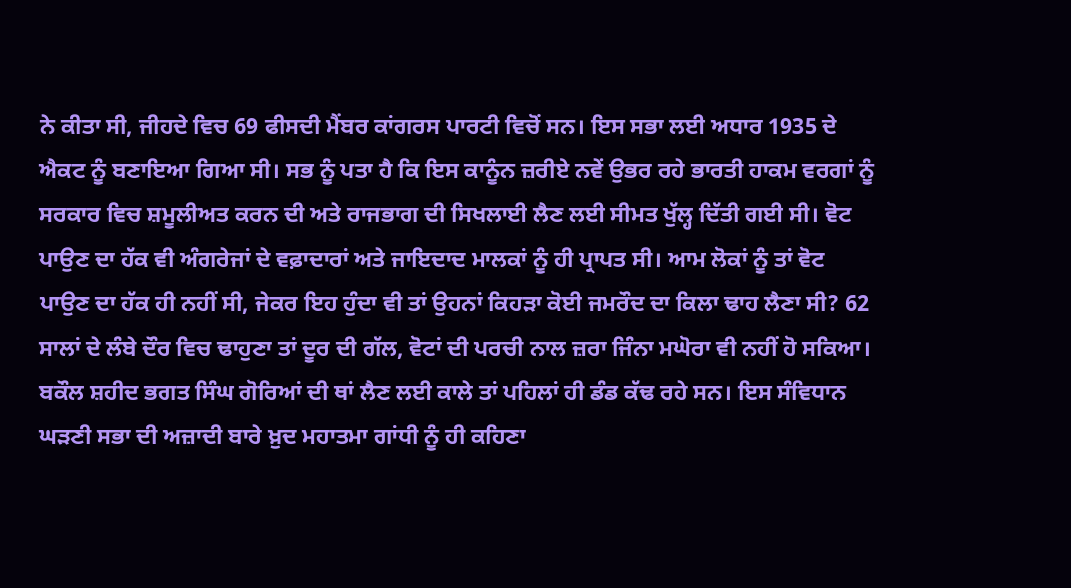ਨੇ ਕੀਤਾ ਸੀ, ਜੀਹਦੇ ਵਿਚ 69 ਫੀਸਦੀ ਮੈਂਬਰ ਕਾਂਗਰਸ ਪਾਰਟੀ ਵਿਚੋਂ ਸਨ। ਇਸ ਸਭਾ ਲਈ ਅਧਾਰ 1935 ਦੇ ਐਕਟ ਨੂੰ ਬਣਾਇਆ ਗਿਆ ਸੀ। ਸਭ ਨੂੰ ਪਤਾ ਹੈ ਕਿ ਇਸ ਕਾਨੂੰਨ ਜ਼ਰੀਏ ਨਵੇਂ ਉਭਰ ਰਹੇ ਭਾਰਤੀ ਹਾਕਮ ਵਰਗਾਂ ਨੂੰ ਸਰਕਾਰ ਵਿਚ ਸ਼ਮੂਲੀਅਤ ਕਰਨ ਦੀ ਅਤੇ ਰਾਜਭਾਗ ਦੀ ਸਿਖਲਾਈ ਲੈਣ ਲਈ ਸੀਮਤ ਖੁੱਲ੍ਹ ਦਿੱਤੀ ਗਈ ਸੀ। ਵੋਟ ਪਾਉਣ ਦਾ ਹੱਕ ਵੀ ਅੰਗਰੇਜਾਂ ਦੇ ਵਫ਼ਾਦਾਰਾਂ ਅਤੇ ਜਾਇਦਾਦ ਮਾਲਕਾਂ ਨੂੰ ਹੀ ਪ੍ਰਾਪਤ ਸੀ। ਆਮ ਲੋਕਾਂ ਨੂੰ ਤਾਂ ਵੋਟ ਪਾਉਣ ਦਾ ਹੱਕ ਹੀ ਨਹੀਂ ਸੀ, ਜੇਕਰ ਇਹ ਹੁੰਦਾ ਵੀ ਤਾਂ ਉਹਨਾਂ ਕਿਹੜਾ ਕੋਈ ਜਮਰੌਦ ਦਾ ਕਿਲਾ ਢਾਹ ਲੈਣਾ ਸੀ? 62 ਸਾਲਾਂ ਦੇ ਲੰਬੇ ਦੌਰ ਵਿਚ ਢਾਹੁਣਾ ਤਾਂ ਦੂਰ ਦੀ ਗੱਲ, ਵੋਟਾਂ ਦੀ ਪਰਚੀ ਨਾਲ ਜ਼ਰਾ ਜਿੰਨਾ ਮਘੋਰਾ ਵੀ ਨਹੀਂ ਹੋ ਸਕਿਆ। ਬਕੌਲ ਸ਼ਹੀਦ ਭਗਤ ਸਿੰਘ ਗੋਰਿਆਂ ਦੀ ਥਾਂ ਲੈਣ ਲਈ ਕਾਲੇ ਤਾਂ ਪਹਿਲਾਂ ਹੀ ਡੰਡ ਕੱਢ ਰਹੇ ਸਨ। ਇਸ ਸੰਵਿਧਾਨ ਘੜਣੀ ਸਭਾ ਦੀ ਅਜ਼ਾਦੀ ਬਾਰੇ ਖ਼ੁਦ ਮਹਾਤਮਾ ਗਾਂਧੀ ਨੂੰ ਹੀ ਕਹਿਣਾ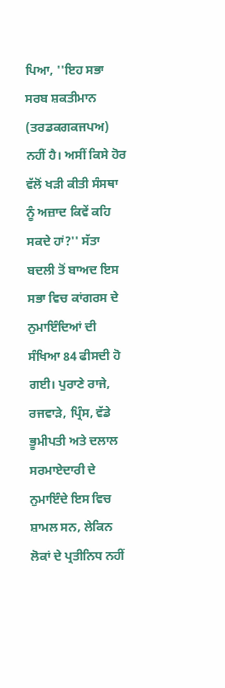ਪਿਆ, ''ਇਹ ਸਭਾ ਸਰਬ ਸ਼ਕਤੀਮਾਨ (ਤਰਡਕਗਕਜਪਅ) ਨਹੀਂ ਹੈ। ਅਸੀਂ ਕਿਸੇ ਹੋਰ ਵੱਲੋਂ ਖੜੀ ਕੀਤੀ ਸੰਸਥਾ ਨੂੰ ਅਜ਼ਾਦ ਕਿਵੇਂ ਕਹਿ ਸਕਦੇ ਹਾਂ?'' ਸੱਤਾ ਬਦਲੀ ਤੋਂ ਬਾਅਦ ਇਸ ਸਭਾ ਵਿਚ ਕਾਂਗਰਸ ਦੇ ਨੁਮਾਇੰਦਿਆਂ ਦੀ ਸੰਖਿਆ 84 ਫੀਸਦੀ ਹੋ ਗਈ। ਪੁਰਾਣੇ ਰਾਜੇ, ਰਜਵਾੜੇ, ਪ੍ਰਿੰਸ, ਵੱਡੇ ਭੂਮੀਪਤੀ ਅਤੇ ਦਲਾਲ ਸਰਮਾਏਦਾਰੀ ਦੇ ਨੁਮਾਇੰਦੇ ਇਸ ਵਿਚ ਸ਼ਾਮਲ ਸਨ, ਲੇਕਿਨ ਲੋਕਾਂ ਦੇ ਪ੍ਰਤੀਨਿਧ ਨਹੀਂ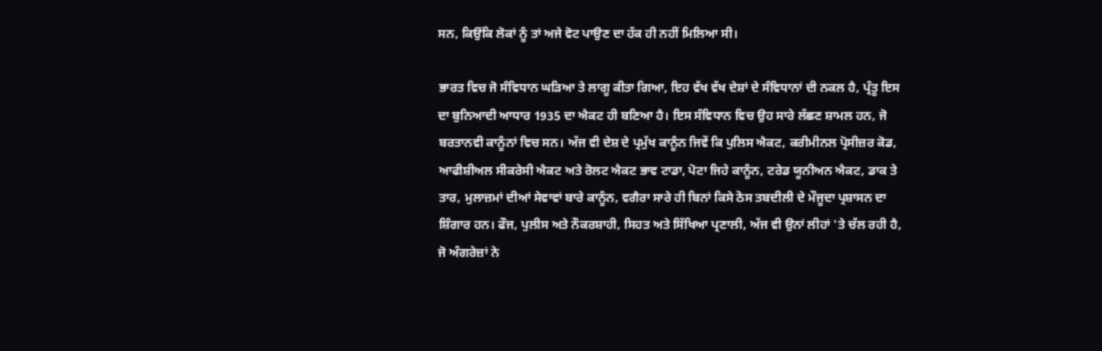ਸਨ, ਕਿਉਂਕਿ ਲੋਕਾਂ ਨੂੰ ਤਾਂ ਅਜੇ ਵੋਟ ਪਾਉਣ ਦਾ ਹੱਕ ਹੀ ਨਹੀਂ ਮਿਲਿਆ ਸੀ।

ਭਾਰਤ ਵਿਚ ਜੋ ਸੰਵਿਧਾਨ ਘੜਿਆ ਤੇ ਲਾਗੂ ਕੀਤਾ ਗਿਆ, ਇਹ ਵੱਖ ਵੱਖ ਦੇਸ਼ਾਂ ਦੇ ਸੰਵਿਧਾਨਾਂ ਦੀ ਨਕਲ ਹੈ, ਪ੍ਰੰਤੂ ਇਸ ਦਾ ਬੁਨਿਆਦੀ ਆਧਾਰ 1935 ਦਾ ਐਕਟ ਹੀ ਬਣਿਆ ਹੈ। ਇਸ ਸੰਵਿਧਾਨ ਵਿਚ ਉਹ ਸਾਰੇ ਲੱਛਣ ਸ਼ਾਮਲ ਹਨ, ਜੋ ਬਰਤਾਨਵੀ ਕਾਨੂੰਨਾਂ ਵਿਚ ਸਨ। ਅੱਜ ਵੀ ਦੇਸ਼ ਦੇ ਪ੍ਰਮੁੱਖ ਕਾਨੂੰਨ ਜਿਵੇਂ ਕਿ ਪੁਲਿਸ ਐਕਟ, ਕਰੀਮੀਨਲ ਪ੍ਰੋਸੀਜ਼ਰ ਕੋਡ, ਆਫੀਸ਼ੀਅਲ ਸੀਕਰੇਸੀ ਐਕਟ ਅਤੇ ਰੋਲਟ ਐਕਟ ਭਾਵ ਟਾਡਾ, ਪੋਟਾ ਜਿਹੇ ਕਾਨੂੰਨ, ਟਰੇਡ ਯੂਨੀਅਨ ਐਕਟ, ਡਾਕ ਤੇ ਤਾਰ, ਮੁਲਾਜ਼ਮਾਂ ਦੀਆਂ ਸੇਵਾਵਾਂ ਬਾਰੇ ਕਾਨੂੰਨ, ਵਗੈਰਾ ਸਾਰੇ ਹੀ ਬਿਨਾਂ ਕਿਸੇ ਠੋਸ ਤਬਦੀਲੀ ਦੇ ਮੌਜੂਦਾ ਪ੍ਰਸ਼ਾਸਨ ਦਾ ਸ਼ਿੰਗਾਰ ਹਨ। ਫੌਜ, ਪੁਲੀਸ ਅਤੇ ਨੌਕਰਸ਼ਾਹੀ, ਸਿਹਤ ਅਤੇ ਸਿੱਖਿਆ ਪ੍ਰਣਾਲੀ, ਅੱਜ ਵੀ ਉਨਾਂ ਲੀਹਾਂ 'ਤੇ ਚੱਲ ਰਹੀ ਹੈ, ਜੋ ਅੰਗਰੇਜ਼ਾਂ ਨੇ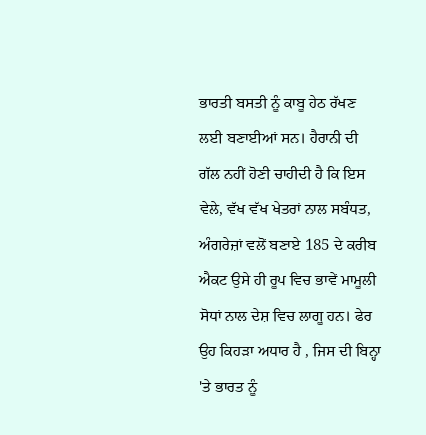ਭਾਰਤੀ ਬਸਤੀ ਨੂੰ ਕਾਬੂ ਹੇਠ ਰੱਖਣ ਲਈ ਬਣਾਈਆਂ ਸਨ। ਹੈਰਾਨੀ ਦੀ ਗੱਲ ਨਹੀਂ ਹੋਣੀ ਚਾਹੀਦੀ ਹੈ ਕਿ ਇਸ ਵੇਲੇ, ਵੱਖ ਵੱਖ ਖੇਤਰਾਂ ਨਾਲ ਸਬੰਧਤ, ਅੰਗਰੇਜ਼ਾਂ ਵਲੋਂ ਬਣਾਏ 185 ਦੇ ਕਰੀਬ ਐਕਟ ਉਸੇ ਹੀ ਰੂਪ ਵਿਚ ਭਾਵੇਂ ਮਾਮੂਲੀ ਸੋਧਾਂ ਨਾਲ ਦੇਸ਼ ਵਿਚ ਲਾਗੂ ਹਨ। ਫੇਰ ਉਹ ਕਿਹੜਾ ਅਧਾਰ ਹੈ , ਜਿਸ ਦੀ ਬਿਨ੍ਹਾ 'ਤੇ ਭਾਰਤ ਨੂੰ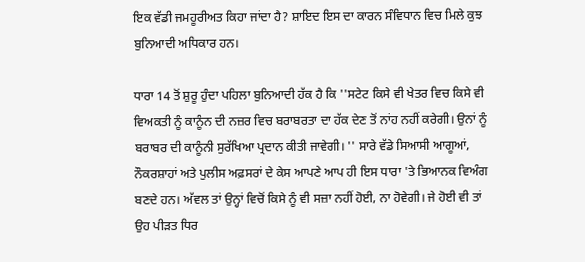ਇਕ ਵੱਡੀ ਜਮਹੂਰੀਅਤ ਕਿਹਾ ਜਾਂਦਾ ਹੈ? ਸ਼ਾਇਦ ਇਸ ਦਾ ਕਾਰਨ ਸੰਵਿਧਾਨ ਵਿਚ ਮਿਲੇ ਕੁਝ ਬੁਨਿਆਦੀ ਅਧਿਕਾਰ ਹਨ।

ਧਾਰਾ 14 ਤੋਂ ਸ਼ੁਰੂ ਹੁੰਦਾ ਪਹਿਲਾ ਬੁਨਿਆਦੀ ਹੱਕ ਹੈ ਕਿ ''ਸਟੇਟ ਕਿਸੇ ਵੀ ਖੇਤਰ ਵਿਚ ਕਿਸੇ ਵੀ ਵਿਅਕਤੀ ਨੂੰ ਕਾਨੂੰਨ ਦੀ ਨਜ਼ਰ ਵਿਚ ਬਰਾਬਰਤਾ ਦਾ ਹੱਕ ਦੇਣ ਤੋਂ ਨਾਂਹ ਨਹੀਂ ਕਰੇਗੀ। ਉਨਾਂ ਨੂੰ ਬਰਾਬਰ ਦੀ ਕਾਨੂੰਨੀ ਸੁਰੱਖਿਆ ਪ੍ਰਦਾਨ ਕੀਤੀ ਜਾਵੇਗੀ। '' ਸਾਰੇ ਵੱਡੇ ਸਿਆਸੀ ਆਗੂਆਂ, ਨੌਕਰਸ਼ਾਹਾਂ ਅਤੇ ਪੁਲੀਸ ਅਫ਼ਸਰਾਂ ਦੇ ਕੇਸ ਆਪਣੇ ਆਪ ਹੀ ਇਸ ਧਾਰਾ 'ਤੇ ਭਿਆਨਕ ਵਿਅੰਗ ਬਣਦੇ ਹਨ। ਅੱਵਲ ਤਾਂ ਉਨ੍ਹਾਂ ਵਿਚੋਂ ਕਿਸੇ ਨੂੰ ਵੀ ਸਜ਼ਾ ਨਹੀਂ ਹੋਈ, ਨਾ ਹੋਵੇਗੀ। ਜੇ ਹੋਈ ਵੀ ਤਾਂ ਉਹ ਪੀੜਤ ਧਿਰ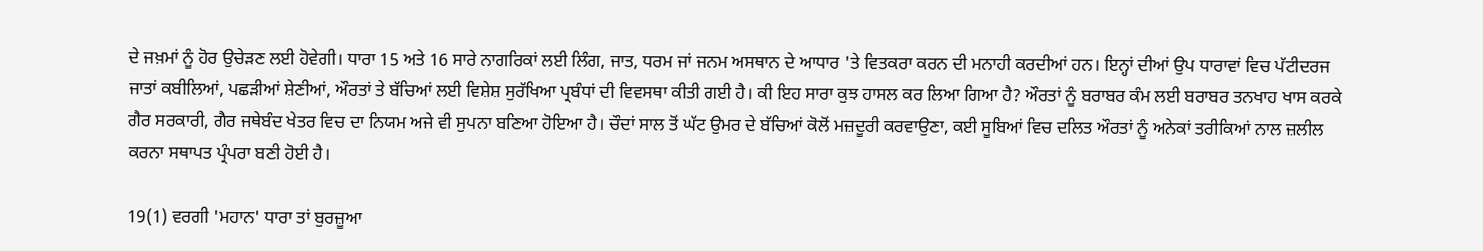ਦੇ ਜਖ਼ਮਾਂ ਨੂੰ ਹੋਰ ਉਚੇੜਣ ਲਈ ਹੋਵੇਗੀ। ਧਾਰਾ 15 ਅਤੇ 16 ਸਾਰੇ ਨਾਗਰਿਕਾਂ ਲਈ ਲਿੰਗ, ਜਾਤ, ਧਰਮ ਜਾਂ ਜਨਮ ਅਸਥਾਨ ਦੇ ਆਧਾਰ 'ਤੇ ਵਿਤਕਰਾ ਕਰਨ ਦੀ ਮਨਾਹੀ ਕਰਦੀਆਂ ਹਨ। ਇਨ੍ਹਾਂ ਦੀਆਂ ਉਪ ਧਾਰਾਵਾਂ ਵਿਚ ਪੱਟੀਦਰਜ ਜਾਤਾਂ ਕਬੀਲਿਆਂ, ਪਛੜੀਆਂ ਸ਼ੇਣੀਆਂ, ਔਰਤਾਂ ਤੇ ਬੱਚਿਆਂ ਲਈ ਵਿਸ਼ੇਸ਼ ਸੁਰੱਖਿਆ ਪ੍ਰਬੰਧਾਂ ਦੀ ਵਿਵਸਥਾ ਕੀਤੀ ਗਈ ਹੈ। ਕੀ ਇਹ ਸਾਰਾ ਕੁਝ ਹਾਸਲ ਕਰ ਲਿਆ ਗਿਆ ਹੈ? ਔਰਤਾਂ ਨੂੰ ਬਰਾਬਰ ਕੰਮ ਲਈ ਬਰਾਬਰ ਤਨਖਾਹ ਖਾਸ ਕਰਕੇ ਗੈਰ ਸਰਕਾਰੀ, ਗੈਰ ਜਥੇਬੰਦ ਖੇਤਰ ਵਿਚ ਦਾ ਨਿਯਮ ਅਜੇ ਵੀ ਸੁਪਨਾ ਬਣਿਆ ਹੋਇਆ ਹੈ। ਚੌਦਾਂ ਸਾਲ ਤੋਂ ਘੱਟ ਉਮਰ ਦੇ ਬੱਚਿਆਂ ਕੋਲੋਂ ਮਜ਼ਦੂਰੀ ਕਰਵਾਉਣਾ, ਕਈ ਸੂਬਿਆਂ ਵਿਚ ਦਲਿਤ ਔਰਤਾਂ ਨੂੰ ਅਨੇਕਾਂ ਤਰੀਕਿਆਂ ਨਾਲ ਜ਼ਲੀਲ ਕਰਨਾ ਸਥਾਪਤ ਪ੍ਰੰਪਰਾ ਬਣੀ ਹੋਈ ਹੈ।

19(1) ਵਰਗੀ 'ਮਹਾਨ' ਧਾਰਾ ਤਾਂ ਬੁਰਜ਼ੂਆ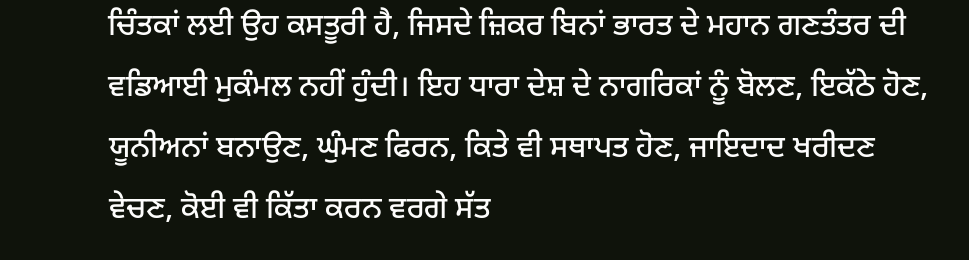ਚਿੰਤਕਾਂ ਲਈ ਉਹ ਕਸਤੂਰੀ ਹੈ, ਜਿਸਦੇ ਜ਼ਿਕਰ ਬਿਨਾਂ ਭਾਰਤ ਦੇ ਮਹਾਨ ਗਣਤੰਤਰ ਦੀ ਵਡਿਆਈ ਮੁਕੰਮਲ ਨਹੀਂ ਹੁੰਦੀ। ਇਹ ਧਾਰਾ ਦੇਸ਼ ਦੇ ਨਾਗਰਿਕਾਂ ਨੂੰ ਬੋਲਣ, ਇਕੱਠੇ ਹੋਣ, ਯੂਨੀਅਨਾਂ ਬਨਾਉਣ, ਘੁੰਮਣ ਫਿਰਨ, ਕਿਤੇ ਵੀ ਸਥਾਪਤ ਹੋਣ, ਜਾਇਦਾਦ ਖਰੀਦਣ ਵੇਚਣ, ਕੋਈ ਵੀ ਕਿੱਤਾ ਕਰਨ ਵਰਗੇ ਸੱਤ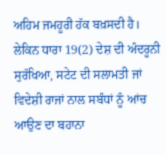ਅਹਿਮ ਜਮਹੂਰੀ ਹੱਕ ਬਖ਼ਸਦੀ ਹੈ। ਲੇਕਿਨ ਧਾਰਾ 19(2) ਦੇਸ਼ ਦੀ ਅੰਦਰੂਨੀ ਸੁਰੱਖਿਆ, ਸਟੇਟ ਦੀ ਸਲਾਮਤੀ ਜਾਂ ਵਿਦੇਸ਼ੀ ਰਾਜਾਂ ਨਾਲ ਸਬੰਧਾਂ ਨੂੰ ਆਂਚ ਆਉਣ ਦਾ ਬਹਾਨਾ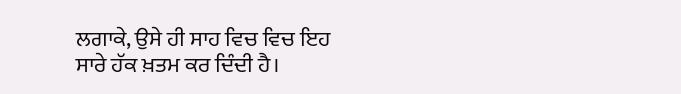ਲਗਾਕੇ, ਉਸੇ ਹੀ ਸਾਹ ਵਿਚ ਵਿਚ ਇਹ ਸਾਰੇ ਹੱਕ ਖ਼ਤਮ ਕਰ ਦਿੰਦੀ ਹੈ।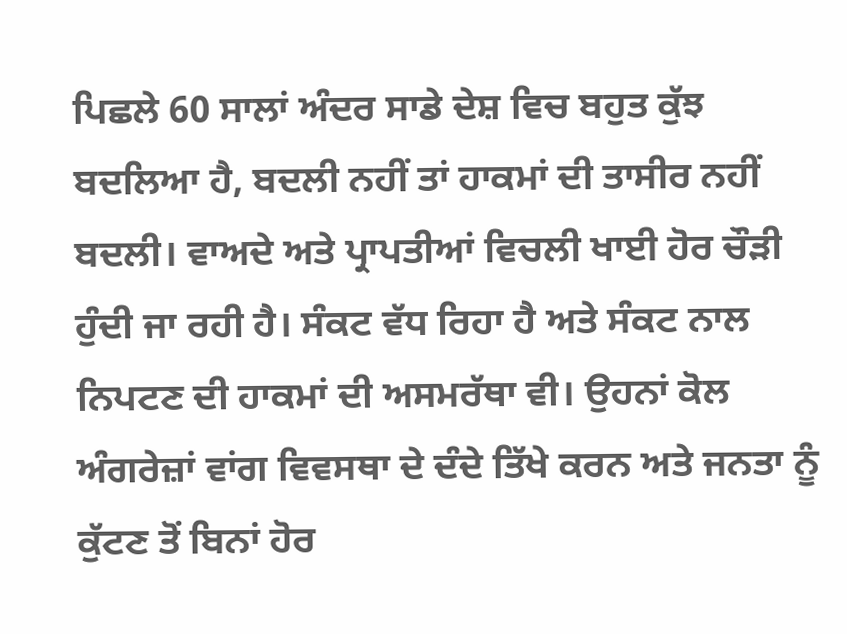ਪਿਛਲੇ 60 ਸਾਲਾਂ ਅੰਦਰ ਸਾਡੇ ਦੇਸ਼ ਵਿਚ ਬਹੁਤ ਕੁੱਝ ਬਦਲਿਆ ਹੈ, ਬਦਲੀ ਨਹੀਂ ਤਾਂ ਹਾਕਮਾਂ ਦੀ ਤਾਸੀਰ ਨਹੀਂ ਬਦਲੀ। ਵਾਅਦੇ ਅਤੇ ਪ੍ਰਾਪਤੀਆਂ ਵਿਚਲੀ ਖਾਈ ਹੋਰ ਚੌੜੀ ਹੁੰਦੀ ਜਾ ਰਹੀ ਹੈ। ਸੰਕਟ ਵੱਧ ਰਿਹਾ ਹੈ ਅਤੇ ਸੰਕਟ ਨਾਲ ਨਿਪਟਣ ਦੀ ਹਾਕਮਾਂ ਦੀ ਅਸਮਰੱਥਾ ਵੀ। ਉਹਨਾਂ ਕੋਲ ਅੰਗਰੇਜ਼ਾਂ ਵਾਂਗ ਵਿਵਸਥਾ ਦੇ ਦੰਦੇ ਤਿੱਖੇ ਕਰਨ ਅਤੇ ਜਨਤਾ ਨੂੰ ਕੁੱਟਣ ਤੋਂ ਬਿਨਾਂ ਹੋਰ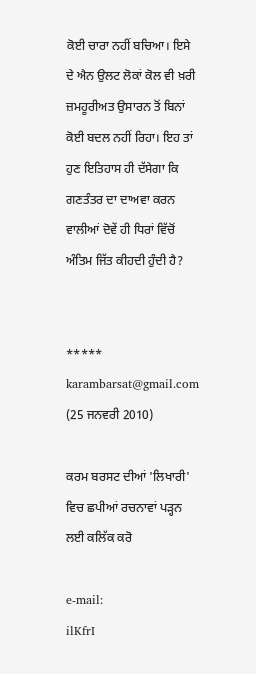ਕੋਈ ਚਾਰਾ ਨਹੀਂ ਬਚਿਆ। ਇਸੇ ਦੇ ਐਨ ਉਲਟ ਲੋਕਾਂ ਕੋਲ ਵੀ ਖ਼ਰੀ ਜ਼ਮਹੂਰੀਅਤ ਉਸਾਰਨ ਤੋਂ ਬਿਨਾਂ ਕੋਈ ਬਦਲ ਨਹੀਂ ਰਿਹਾ। ਇਹ ਤਾਂ ਹੁਣ ਇਤਿਹਾਸ ਹੀ ਦੱਸੇਗਾ ਕਿ ਗਣਤੰਤਰ ਦਾ ਦਾਅਵਾ ਕਰਨ ਵਾਲੀਆਂ ਦੋਵੇਂ ਹੀ ਧਿਰਾਂ ਵਿੱਚੋਂ ਅੰਤਿਮ ਜਿੱਤ ਕੀਹਦੀ ਹੁੰਦੀ ਹੈ?


*****
karambarsat@gmail.com
(25 ਜਨਵਰੀ 2010)

ਕਰਮ ਬਰਸਟ ਦੀਆਂ 'ਲਿਖਾਰੀ' ਵਿਚ ਛਪੀਆਂ ਰਚਨਾਵਾਂ ਪੜ੍ਹਨ ਲਈ ਕਲਿੱਕ ਕਰੋ

e-mail:
ilKfrI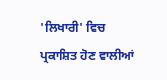'ਲਿਖਾਰੀ' ਵਿਚ ਪ੍ਰਕਾਸ਼ਿਤ ਹੋਣ ਵਾਲੀਆਂ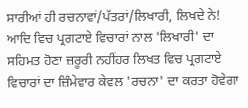ਸਾਰੀਆਂ ਹੀ ਰਚਨਾਵਾਂ/ਪੱਤਰਾਂ/ਲਿਖਾਰੀ, ਲਿਖਦੇ ਨੇ! ਆਦਿ ਵਿਚ ਪ੍ਰਗਟਾਏ ਵਿਚਾਰਾਂ ਨਾਲ 'ਲਿਖਾਰੀ' ਦਾ ਸਹਿਮਤ ਹੋਣਾ ਜ਼ਰੂਰੀ ਨਹੀਂਹਰ ਲਿਖਤ ਵਿਚ ਪ੍ਰਗਟਾਏ ਵਿਚਾਰਾਂ ਦਾ ਜ਼ਿੰਮੇਵਾਰ ਕੇਵਲ 'ਰਚਨਾ' ਦਾ ਕਰਤਾ ਹੋਵੇਗਾ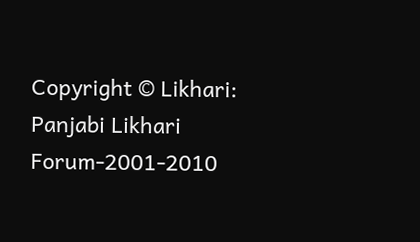Copyright © Likhari: Panjabi Likhari Forum-2001-2010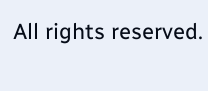All rights reserved.